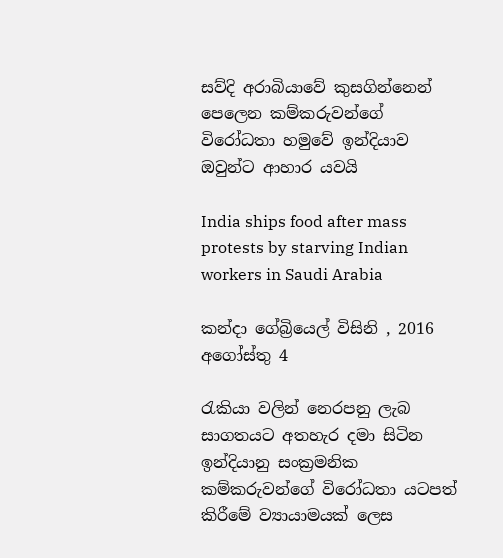සව්දි අරාබියාවේ කුසගින්නෙන් පෙලෙන කම්කරුවන්ගේ විරෝධතා හමුවේ ඉන්දියාව ඔවුන්ට ආහාර යවයි

India ships food after mass protests by starving Indian workers in Saudi Arabia

කන්දා ගේබ්‍රියෙල් විසිනි , 2016 අගෝස්තු 4

රැකියා වලින් නෙරපනු ලැබ සාගතයට අතහැර දමා සිටින ඉන්දියානු සංක්‍රමනික කම්කරුවන්ගේ විරෝධතා යටපත් කිරීමේ ව්‍යායාමයක් ලෙස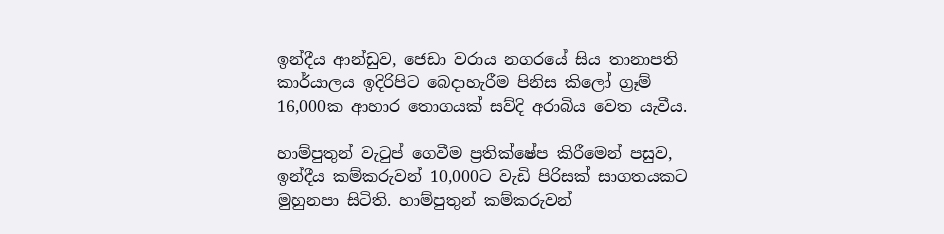ඉන්දීය ආන්ඩුව, ජෙඩා වරාය නගරයේ සිය තානාපති කාර්යාලය ඉදිරිපිට බෙදාහැරීම පිනිස කිලෝ ග්‍රෑම් 16,000ක ආහාර තොගයක් සව්දි අරාබිය වෙත යැවීය.

හාම්පුතුන් වැටුප් ගෙවීම ප්‍රතික්ෂේප කිරීමෙන් පසුව, ඉන්දීය කම්කරුවන් 10,000ට වැඩි පිරිසක් සාගතයකට මුහුනපා සිටිති. හාම්පුතුන් කම්කරුවන්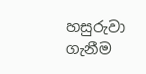හසුරුවා ගැනීම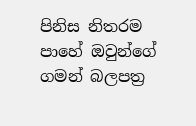පිනිස නිතරම පාහේ ඔවුන්ගේ ගමන් බලපත්‍ර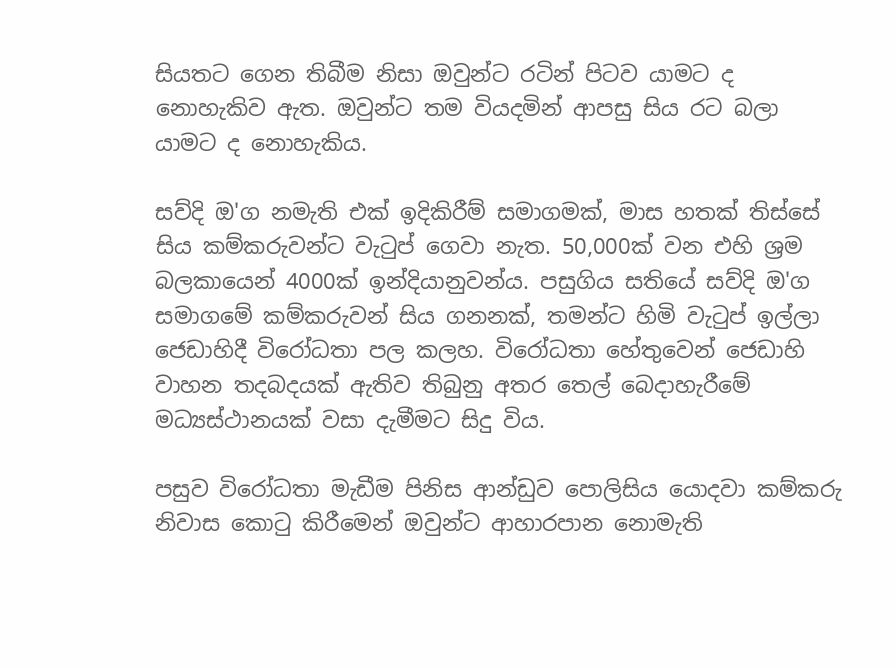සියතට ගෙන තිබීම නිසා ඔවුන්ට රටින් පිටව යාමට ද නොහැකිව ඇත. ඔවුන්ට තම වියදමින් ආපසු සිය රට බලා යාමට ද නොහැකිය.

සව්දි ඔ'ග නමැති එක් ඉදිකිරීම් සමාගමක්, මාස හතක් තිස්සේ සිය කම්කරුවන්ට වැටුප් ගෙවා නැත. 50,000ක් වන එහි ශ්‍රම බලකායෙන් 4000ක් ඉන්දියානුවන්ය. පසුගිය සතියේ සව්දි ඔ'ග සමාගමේ කම්කරුවන් සිය ගනනක්, තමන්ට හිමි වැටුප් ඉල්ලා ජෙඩාහිදී විරෝධතා පල කලහ. විරෝධතා හේතුවෙන් ජෙඩාහි වාහන තදබදයක් ඇතිව තිබුනු අතර තෙල් බෙදාහැරීමේ මධ්‍යස්ථානයක් වසා දැමීමට සිදු විය.

පසුව විරෝධතා මැඩීම පිනිස ආන්ඩුව පොලිසිය යොදවා කම්කරු නිවාස කොටු කිරීමෙන් ඔවුන්ට ආහාරපාන නොමැති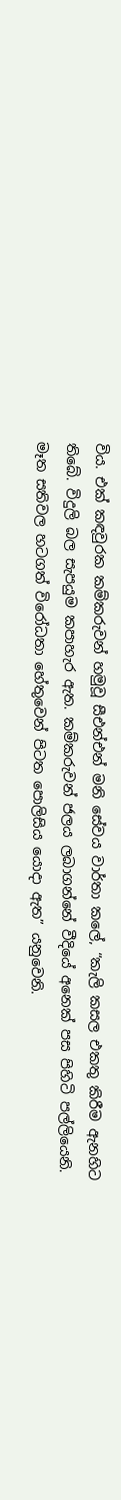විය. එක් කඳවුරක කම්කරුවන් හමුවූ සීඑන්එන් මනි සේවය වාර්තා කලේ, “කැලි කසල එකතු කිරීම ඇනහිට තිබේ. විදුලි බල සැපයුම කපාහැර ඇත. කම්කරුවන් ජලය ලබාගන්නේ වීදියේ අනෙක් පස පිහිටි පල්ලියෙනි. මෑත සතිවල හටගත් විරෝධතා හේතුවෙන් පිටත පොලිසිය යොදා ඇත” යනුවෙනි.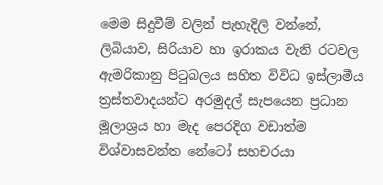මෙම සිදුවීම් වලින් පැහැදිලි වන්නේ, ලිබියාව, සිරියාව හා ඉරාකය වැනි රටවල ඇමරිකානු පිටුබලය සහිත විවිධ ඉස්ලාමීය ත්‍රස්තවාදයන්ට අරමුදල් සැපයෙන ප්‍රධාන මූලාශ්‍රය හා මැද පෙරදිග වඩාත්ම විශ්වාසවන්ත නේටෝ සහචරයා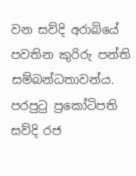වන සව්දි අරාබියේ පවතින කුරිරු පන්ති සම්බන්ධතාවන්ය. පරපුටු ප්‍රකෝටිපති සව්දි රජ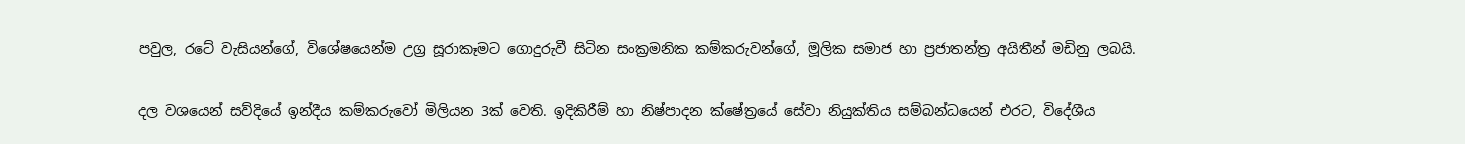පවුල, රටේ වැසියන්ගේ, විශේෂයෙන්ම උග්‍ර සූරාකෑමට ගොදුරුවී සිටින සංක්‍රමනික කම්කරුවන්ගේ, මූලික සමාජ හා ප්‍රජාතන්ත්‍ර අයිතීන් මඩිනු ලබයි.

දල වශයෙන් සව්දියේ ඉන්දීය කම්කරුවෝ මිලියන 3ක් වෙති. ඉදිකිරීම් හා නිෂ්පාදන ක්ෂේත්‍රයේ සේවා නියුක්තිය සම්බන්ධයෙන් එරට, විදේශීය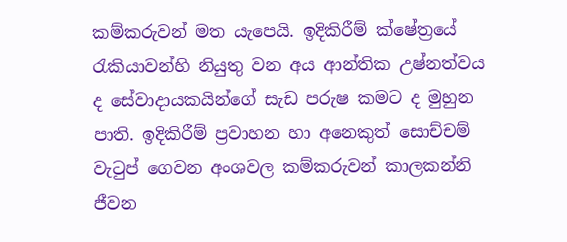කම්කරුවන් මත යැපෙයි. ඉදිකිරීම් ක්ෂේත්‍රයේ රැකියාවන්හි නියුතු වන අය ආන්තික උෂ්නත්වය ද සේවාදායකයින්ගේ සැඩ පරුෂ කමට ද මුහුන පාති. ඉදිකිරීම් ප්‍රවාහන හා අනෙකුත් සොච්චම් වැටුප් ගෙවන අංශවල කම්කරුවන් කාලකන්නි ජීවන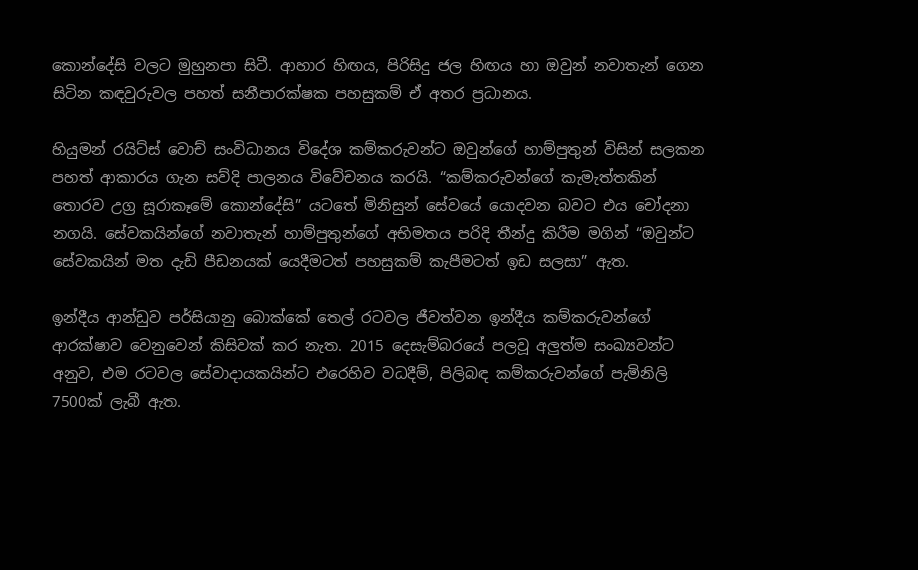කොන්දේසි වලට මුහුනපා සිටී. ආහාර හිඟය, පිරිසිදු ජල හිඟය හා ඔවුන් නවාතැන් ගෙන සිටින කඳවුරුවල පහත් සනීපාරක්ෂක පහසුකම් ඒ අතර ප්‍රධානය.

හියුමන් රයිට්ස් වොච් සංවිධානය විදේශ කම්කරුවන්ට ඔවුන්ගේ හාම්පුතුන් විසින් සලකන පහත් ආකාරය ගැන සව්දි පාලනය විවේචනය කරයි. “කම්කරුවන්ගේ කැමැත්තකින් තොරව උග්‍ර සූරාකෑමේ කොන්දේසි” යටතේ මිනිසුන් සේවයේ යොදවන බවට එය චෝදනා නගයි. සේවකයින්ගේ නවාතැන් හාම්පුතුන්ගේ අභිමතය පරිදි තීන්දු කිරීම මගින් “ඔවුන්ට සේවකයින් මත දැඩි පීඩනයක් යෙදීමටත් පහසුකම් කැපීමටත් ඉඩ සලසා” ඇත.

ඉන්දීය ආන්ඩුව පර්සියානු බොක්කේ තෙල් රටවල ජීවත්වන ඉන්දීය කම්කරුවන්ගේ ආරක්ෂාව වෙනුවෙන් කිසිවක් කර නැත. 2015 දෙසැම්බරයේ පලවූ අලුත්ම සංඛ්‍යවන්ට අනුව, එම රටවල සේවාදායකයින්ට එරෙහිව වධදීම්, පිලිබඳ කම්කරුවන්ගේ පැමිනිලි 7500ක් ලැබී ඇත.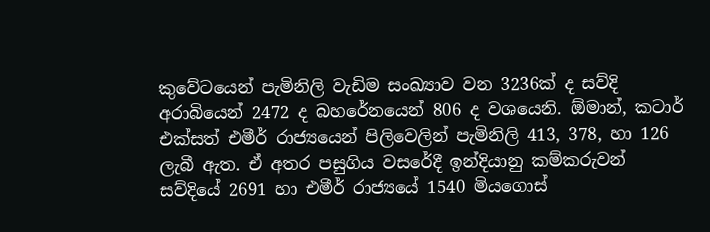කුවේටයෙන් පැමිනිලි වැඩිම සංඛ්‍යාව වන 3236ක් ද සව්දි අරාබියෙන් 2472 ද බහරේනයෙන් 806 ද වශයෙනි. ඕමාන්, කටාර් එක්සත් එමීර් රාජ්‍යයෙන් පිලිවෙලින් පැමිනිලි 413, 378, හා 126 ලැබී ඇත. ඒ අතර පසුගිය වසරේදී ඉන්දියානු කම්කරුවන් සව්දියේ 2691 හා එමීර් රාජ්‍යයේ 1540 මියගොස්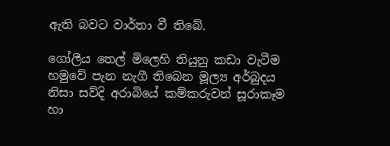ඇති බවට වාර්තා වී තිබේ.

ගෝලීය තෙල් මිලෙහි තියුනු කඩා වැටීම හමුවේ පැන නැගී තිබෙන මූල්‍ය අර්බුදය නිසා සව්දි අරාබියේ කම්කරුවන් සූරාකෑම හා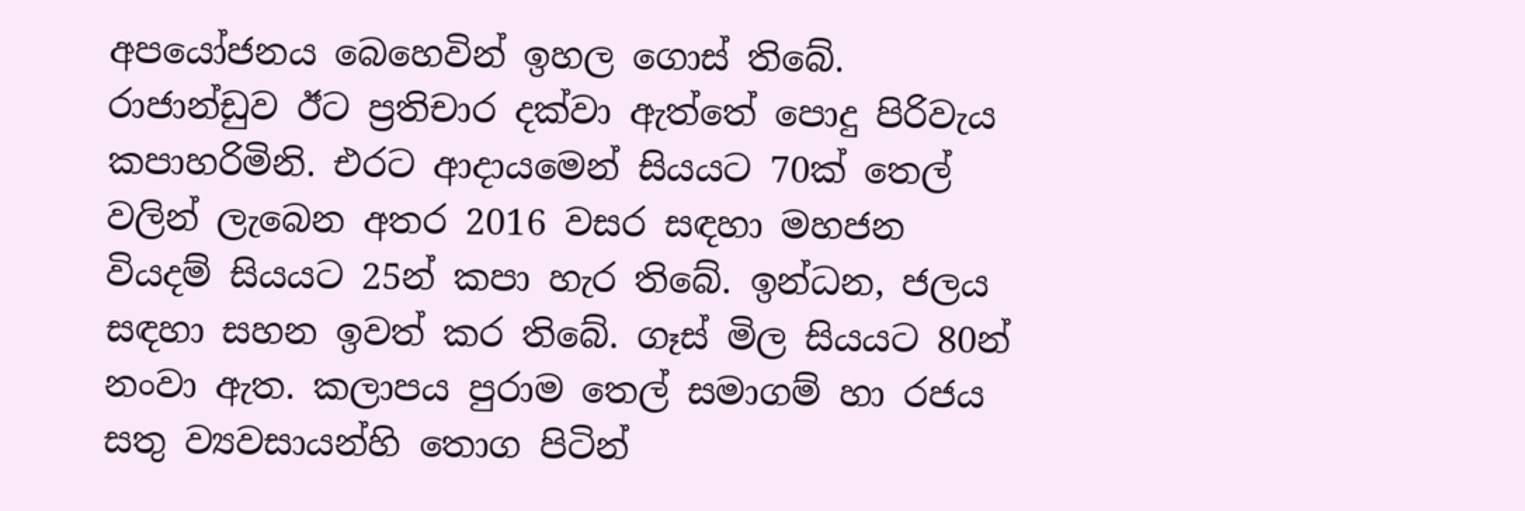අපයෝජනය බෙහෙවින් ඉහල ගොස් තිබේ. රාජාන්ඩුව ඊට ප්‍රතිචාර දක්වා ඇත්තේ පොදු පිරිවැය කපාහරිමිනි. එරට ආදායමෙන් සියයට 70ක් තෙල් වලින් ලැබෙන අතර 2016 වසර සඳහා මහජන වියදම් සියයට 25න් කපා හැර තිබේ. ඉන්ධන, ජලය සඳහා සහන ඉවත් කර තිබේ. ගෑස් මිල සියයට 80න් නංවා ඇත. කලාපය පුරාම තෙල් සමාගම් හා රජය සතු ව්‍යවසායන්හි තොග පිටින්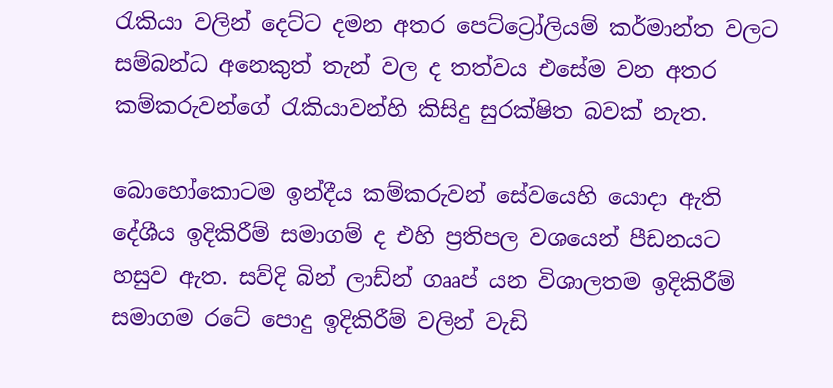රැකියා වලින් දෙට්ට දමන අතර පෙට්ට්‍රෝලියම් කර්මාන්ත වලට සම්බන්ධ අනෙකුත් තැන් වල ද තත්වය එසේම වන අතර කම්කරුවන්ගේ රැකියාවන්හි කිසිදු සුරක්ෂිත බවක් නැත.

බොහෝකොටම ඉන්දීය කම්කරුවන් සේවයෙහි යොදා ඇති දේශීය ඉදිකිරීම් සමාගම් ද එහි ප්‍රතිපල වශයෙන් පීඩනයට හසුව ඇත. සව්දි බින් ලාඩ්න් ගෲප් යන විශාලතම ඉදිකිරීම් සමාගම රටේ පොදු ඉදිකිරීම් වලින් වැඩි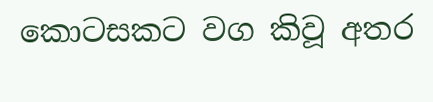කොටසකට වග කිවූ අතර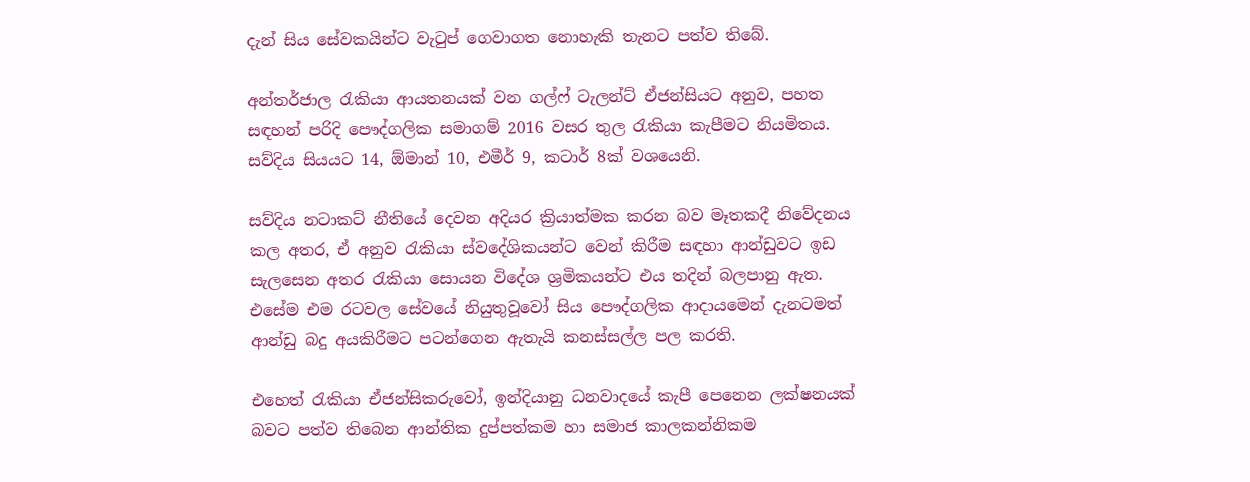දැන් සිය සේවකයින්ට වැටුප් ගෙවාගත නොහැකි තැනට පත්ව තිබේ.

අන්තර්ජාල රැකියා ආයතනයක් වන ගල්ෆ් ටැලන්ට් ඒජන්සියට අනුව, පහත සඳහන් පරිදි පෞද්ගලික සමාගම් 2016 වසර තුල රැකියා කැපීමට නියමිතය. සව්දිය සියයට 14, ඕමාන් 10, එමීර් 9, කටාර් 8ක් වශයෙනි.

සව්දිය නටාකට් නීතියේ දෙවන අදියර ක්‍රියාත්මක කරන බව මෑතකදී නිවේදනය කල අතර, ඒ අනුව රැකියා ස්වදේශිකයන්ට වෙන් කිරීම සඳහා ආන්ඩුවට ඉඩ සැලසෙන අතර රැකියා සොයන විදේශ ශ්‍රමිකයන්ට එය තදින් බලපානු ඇත. එසේම එම රටවල සේවයේ නියුතුවූවෝ සිය පෞද්ගලික ආදායමෙන් දැනටමත් ආන්ඩු බදු අයකිරීමට පටන්ගෙන ඇතැයි කනස්සල්ල පල කරති.

එහෙත් රැකියා ඒජන්සිකරුවෝ, ඉන්දියානු ධනවාදයේ කැපී පෙනෙන ලක්ෂනයක් බවට පත්ව තිබෙන ආන්තික දුප්පත්කම හා සමාජ කාලකන්නිකම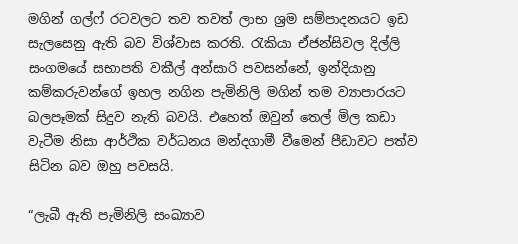මගින් ගල්ෆ් රටවලට තව තවත් ලාභ ශ්‍රම සම්පාදනයට ඉඩ සැලසෙනු ඇති බව විශ්වාස කරති. රැකියා ඒජන්සිවල දිල්ලි සංගමයේ සභාපති වකීල් අන්සාරි පවසන්නේ, ඉන්දියානු කම්කරුවන්ගේ ඉහල නගින පැමිනිලි මගින් තම ව්‍යාපාරයට බලපෑමක් සිදුව නැති බවයි. එහෙත් ඔවුන් තෙල් මිල කඩා වැටීම නිසා ආර්ථික වර්ධනය මන්දගාමී වීමෙන් පීඩාවට පත්ව සිටින බව ඔහු පවසයි.

“ලැබී ඇති පැමිනිලි සංඛ්‍යාව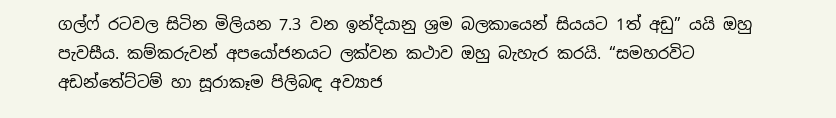ගල්ෆ් රටවල සිටින මිලියන 7.3 වන ඉන්දියානු ශ්‍රම බලකායෙන් සියයට 1ත් අඩු” යයි ඔහු පැවසීය. කම්කරුවන් අපයෝජනයට ලක්වන කථාව ඔහු බැහැර කරයි. “සමහරවිට අඩන්තේට්ටම් හා සූරාකෑම පිලිබඳ අව්‍යාජ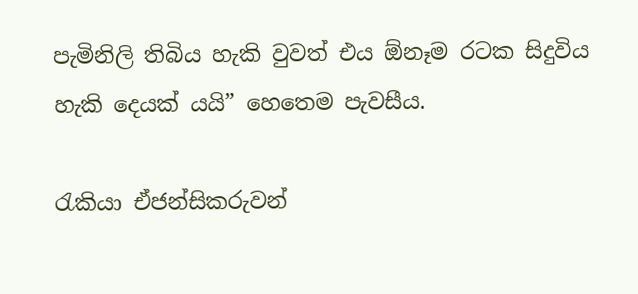පැමිනිලි තිබිය හැකි වුවත් එය ඕනෑම රටක සිදුවිය හැකි දෙයක් යයි” හෙතෙම පැවසීය.

රැකියා ඒජන්සිකරුවන්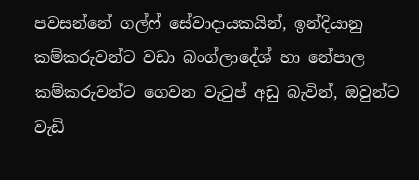පවසන්නේ ගල්ෆ් සේවාදායකයින්, ඉන්දියානු කම්කරුවන්ට වඩා බංග්ලාදේශ් හා නේපාල කම්කරුවන්ට ගෙවන වැටුප් අඩු බැවින්, ඔවුන්ට වැඩි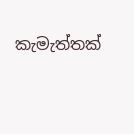කැමැත්තක්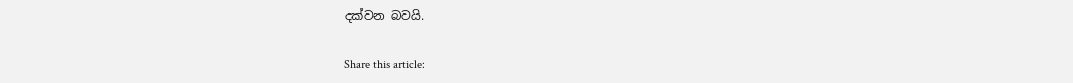දක්වන බවයි.

Share this article: